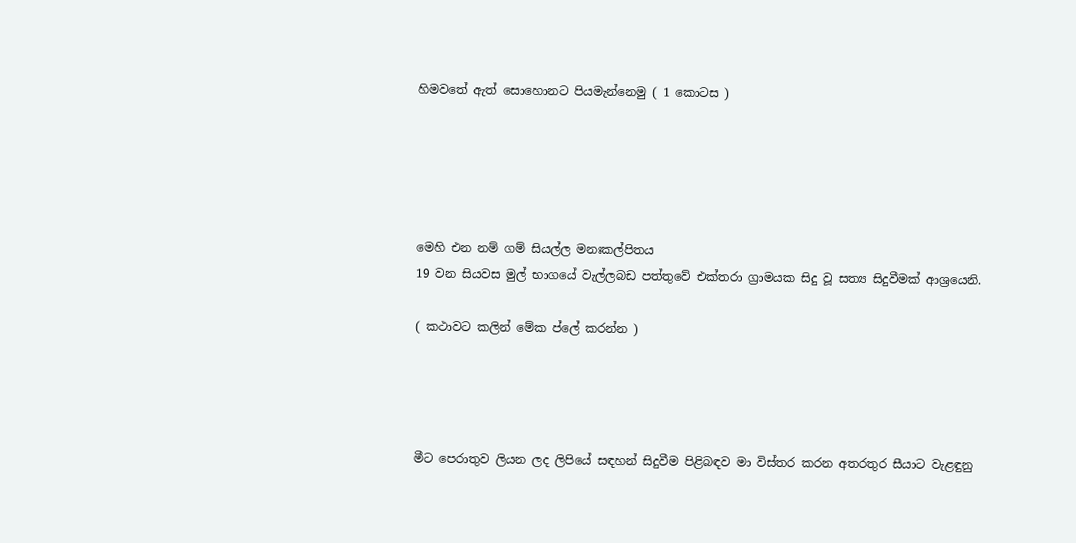හිමවතේ ඇත් සොහොනට පියමැන්නෙමු ( 1 කොටස )





මෙහි එන නම් ගම් සියල්ල මනඃකල්පිතය
19 වන සියවස මුල් භාගයේ වැල්ලබඩ පත්තුවේ එක්තරා ග්‍රාමයක සිදු වූ සත්‍ය සිදුවීමක් ආශ්‍රයෙනි.

( කථාවට කලින් මේක ප්ලේ කරන්න )




මීට පෙරාතුව ලියන ලද ලිපියේ සඳහන් සිදුවීම පිළිබඳව මා විස්තර කරන අතරතුර සීයාට වැළඳුනු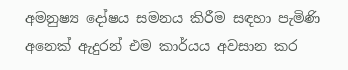අමනුෂ්‍ය දෝෂය සමනය කිරීම සඳහා පැමිණි අනෙක් ඇදුරන් එම කාර්යය අවසාන කර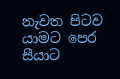නැවත පිටව යාමට පෙර සීයාට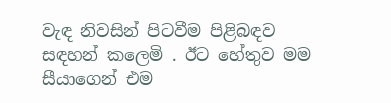වැඳ නිවසින් පිටවීම පිළිබඳව සඳහන් කලෙමි . ඊට හේතුව මම සීයාගෙන් එම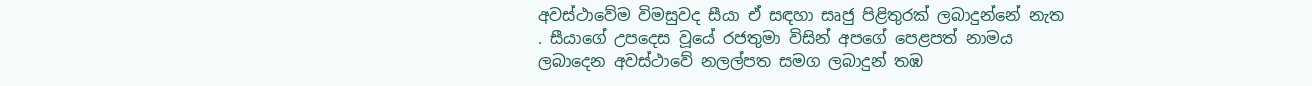අවස්ථාවේම විමසුවද සීයා ඒ සඳහා සෘජු පිළිතුරක් ලබාදුන්නේ නැත . සීයාගේ උපදෙස වූයේ රජතුමා විසින් අපගේ පෙළපත් නාමය ලබාදෙන අවස්ථාවේ නලල්පත සමග ලබාදුන් තඹ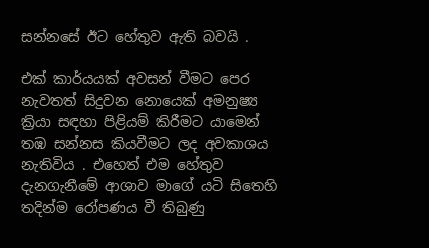සන්නසේ ඊට හේතුව ඇති බවයි .

එක් කාර්යයක් අවසන් වීමට පෙර නැවතත් සිදුවන නොයෙක් අමනුෂ්‍ය ක්‍රියා සඳහා පිළියම් කිරීමට යාමෙන් තඹ සන්නස කියවීමට ලද අවකාශය නැතිවිය . එහෙත් එම හේතුව දැනගැනීමේ ආශාව මාගේ යටි සිතෙහි තදින්ම රෝපණය වී තිබුණු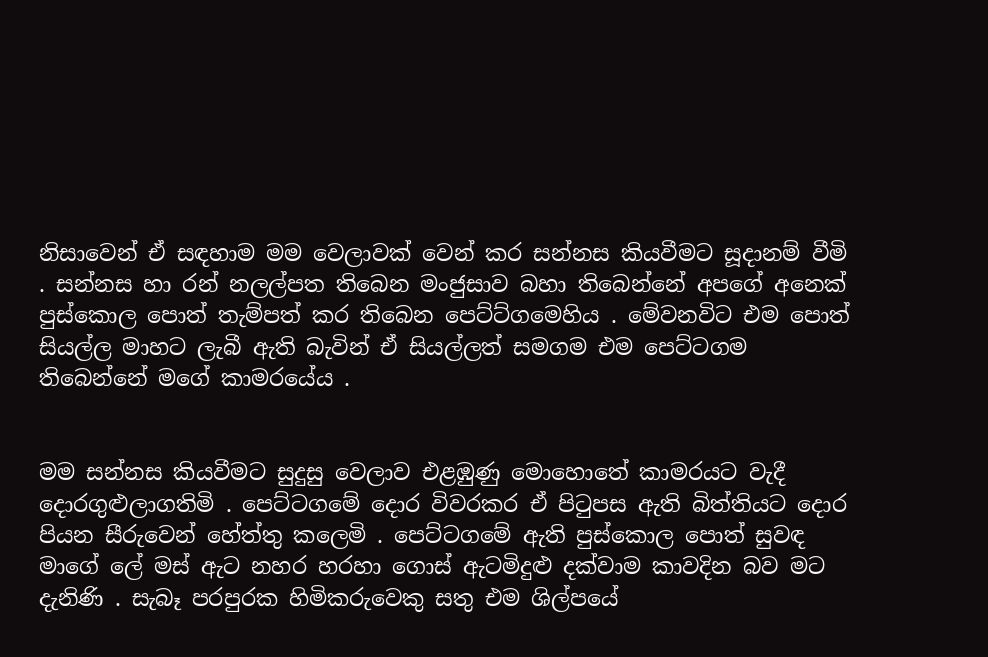නිසාවෙන් ඒ සඳහාම මම වෙලාවක් වෙන් කර සන්නස කියවීමට සූදානම් වීමි . සන්නස හා රන් නලල්පත තිබෙන මංජුසාව බහා තිබෙන්නේ අපගේ අනෙක් පුස්කොල පොත් තැම්පත් කර තිබෙන පෙට්ට්ගමෙහිය . මේවනවිට එම පොත් සියල්ල මාහට ලැබී ඇති බැවින් ඒ සියල්ලත් සමගම එම පෙට්ටගම තිබෙන්නේ මගේ කාමරයේය .


මම සන්නස කියවීමට සුදුසු වෙලාව එළඹුණු මොහොතේ කාමරයට වැදී දොරගුළුලාගතිමි . පෙට්ටගමේ දොර විවරකර ඒ පිටුපස ඇති බිත්තියට දොර පියන සීරුවෙන් හේත්තු කලෙමි . පෙට්ටගමේ ඇති පුස්කොල පොත් සුවඳ මාගේ ලේ මස් ඇට නහර හරහා ගොස් ඇටමිදුළු දක්වාම කාවදින බව මට දැනිණි . සැබෑ පරපුරක හිමිකරුවෙකු සතු එම ශිල්පයේ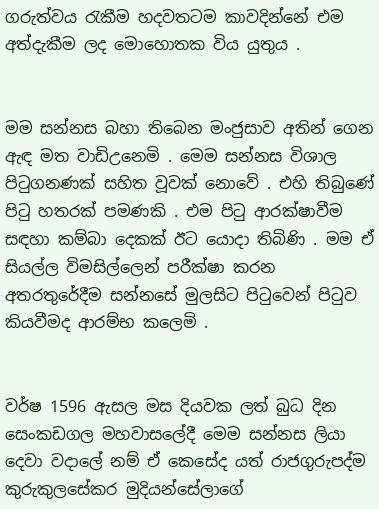ගරුත්වය රැකීම හදවතටම කාවදින්නේ එම අත්දැකීම ලද මොහොතක විය යුතුය .


මම සන්නස බහා තිබෙන මංජුසාව අතින් ගෙන ඇඳ මත වාඩිඋනෙමි . මෙම සන්නස විශාල පිටුගනණක් සහිත වූවක් නොවේ . එහි තිබුණේ පිටු හතරක් පමණකි . එම පිටු ආරක්ෂාවීම සඳහා කම්බා දෙකක් ඊට යොදා තිබිණි . මම ඒ සියල්ල විමසිල්ලෙන් පරීක්ෂා කරන අතරතුරේදීම සන්නසේ මුලසිට පිටුවෙන් පිටුව කියවීමද ආරම්භ කලෙමි .


වර්ෂ 1596 ඇසල මස දියවක ලත් බුධ දින සෙංකඩගල මහවාසලේදී මෙම සන්නස ලියා දෙවා වදාලේ නම් ඒ කෙසේද යත් රාජගුරුපද්ම කුරුකුලසේකර මුදියන්සේලාගේ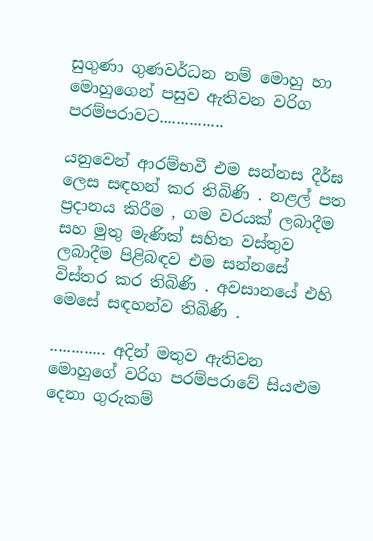සුගුණා ගුණවර්ධන නම් මොහු හා මොහුගෙන් පසුව ඇතිවන වරිග පරම්පරාවට...............

යනුවෙන් ආරම්භවී එම සන්නස දීර්ඝ ලෙස සඳහන් කර තිබිණි . නළල් පත ප්‍රදානය කිරීම , ගම වරයක් ලබාදීම සහ මුතු මැණික් සහිත වස්තුව ලබාදීම පිළිබඳව එම සන්නසේ විස්තර කර තිබිණි . අවසානයේ එහි මෙසේ සඳහන්ව තිබිණි .

............. අදින් මතුව ඇතිවන මොහුගේ වරිග පරම්පරාවේ සියළුම දෙනා ගුරුකම්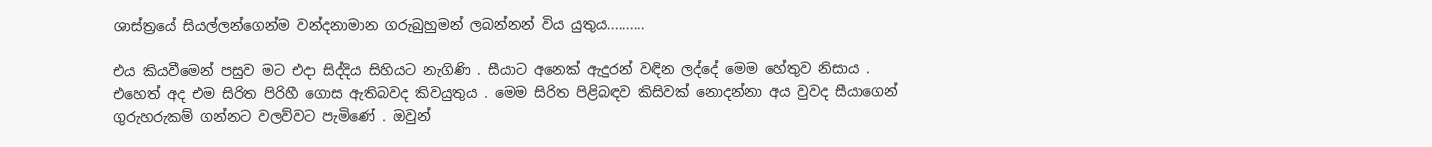ශාස්ත්‍රයේ සියල්ලන්ගෙන්ම වන්දනාමාන ගරුබුහුමන් ලබන්නන් විය යුතුය..........

එය කියවීමෙන් පසුව මට එදා සිද්දිය සිහියට නැගිණි . සීයාට අනෙක් ඇදුරන් වඳින ලද්දේ මෙම හේතුව නිසාය . එහෙත් අද එම සිරිත පිරිහී ගොස ඇතිබවද කිවයුතුය . මෙම සිරිත පිළිබඳව කිසිවක් නොදන්නා අය වුවද සීයාගෙන් ගුරුහරුකම් ගන්නට වලව්වට පැමිණේ . ඔවුන්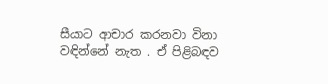සීයාට ආචාර කරනවා විනා වඳින්නේ නැත . ඒ පිළිබඳව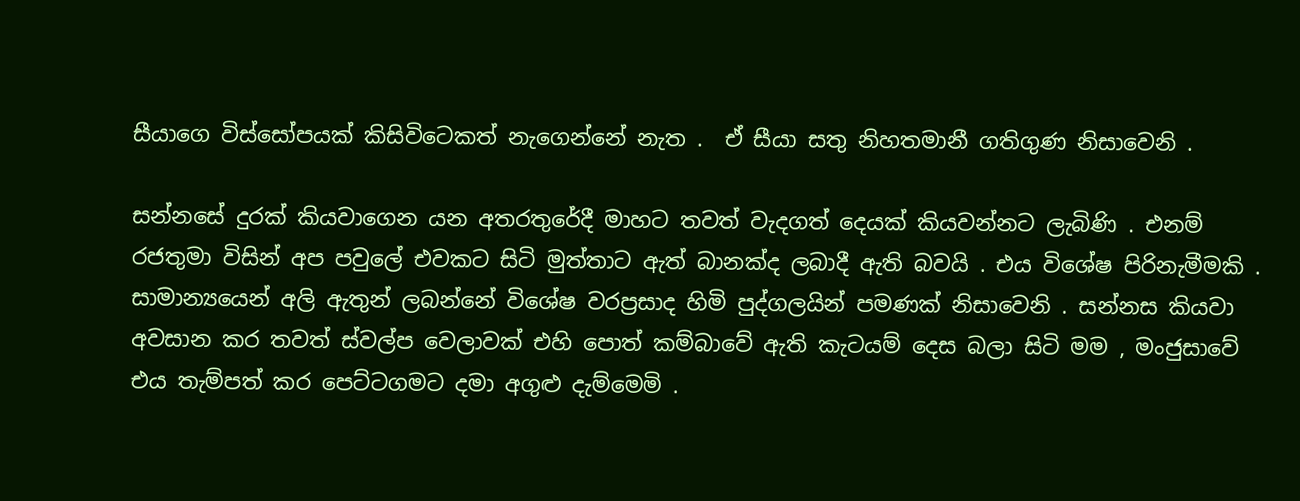සීයාගෙ විස්සෝපයක් කිසිවිටෙකත් නැගෙන්නේ නැත .  ඒ සීයා සතු නිහතමානී ගතිගුණ නිසාවෙනි .

සන්නසේ දුරක් කියවාගෙන යන අතරතුරේදී මාහට තවත් වැදගත් දෙයක් කියවන්නට ලැබිණි . එනම් රජතුමා විසින් අප පවුලේ එවකට සිටි මුත්තාට ඇත් බානක්ද ලබාදී ඇති බවයි . එය විශේෂ පිරිනැමීමකි . සාමාන්‍යයෙන් අලි ඇතුන් ලබන්නේ විශේෂ වරප්‍රසාද හිමි පුද්ගලයින් පමණක් නිසාවෙනි . සන්නස කියවා අවසාන කර තවත් ස්වල්ප වෙලාවක් එහි පොත් කම්බාවේ ඇති කැටයම් දෙස බලා සිටි මම , මංජුසාවේ එය තැම්පත් කර පෙට්ටගමට දමා අගුළු දැම්මෙමි .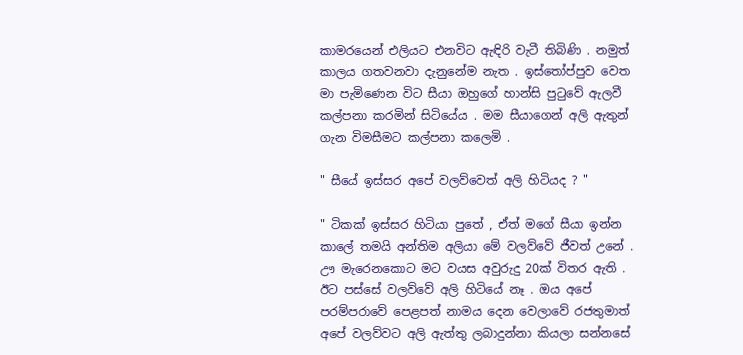කාමරයෙන් එලියට එනවිට ඇඳිරි වැටී තිබිණි . නමුත් කාලය ගතවනවා දැනුනේම නැත . ඉස්තෝප්පුව වෙත මා පැමිණෙන විට සීයා ඔහුගේ හාන්සි පුටුවේ ඇලවී කල්පනා කරමින් සිටියේය . මම සීයාගෙන් අලි ඇතුන් ගැන විමසීමට කල්පනා කලෙමි .

" සීයේ ඉස්සර අපේ වලව්වෙත් අලි හිටියද ? "

" ටිකක් ඉස්සර හිටියා පුතේ , ඒත් මගේ සීයා ඉන්න කාලේ තමයි අන්තිම අලියා මේ වලව්වේ ජීවත් උනේ . ඌ මැරෙනකොට මට වයස අවුරුදු 20ක් විතර ඇති . ඊට පස්සේ වලව්වේ අලි හිටියේ නෑ . ඔය අපේ පරම්පරාවේ පෙළපත් නාමය දෙන වෙලාවේ රජතුමාත් අපේ වලව්වට අලි ඇත්තු ලබාදුන්නා කියලා සන්නසේ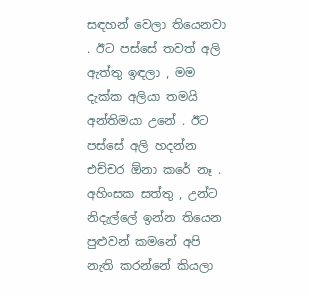සඳහන් වෙලා තියෙනවා . ඊට පස්සේ තවත් අලි ඇත්තු ඉඳලා , මම දැක්ක අලියා තමයි අන්තිමයා උනේ . ඊට පස්සේ අලි හදන්න එච්චර ඕනා කරේ නෑ . අහිංසක සත්තු , උන්ට නිදැල්ලේ ඉන්න තියෙන පුළුවන් කමනේ අපි නැති කරන්නේ කියලා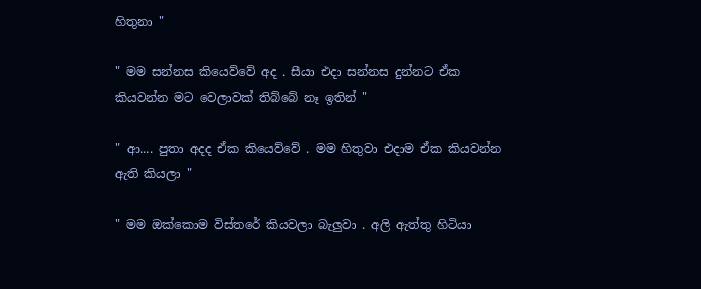හිතුනා "

" මම සන්නස කියෙව්වේ අද . සීයා එදා සන්නස දුන්නට ඒක කියවන්න මට වෙලාවක් තිබ්බේ නෑ ඉතින් "

" ආ.... පුතා අදද ඒක කියෙව්වේ . මම හිතුවා එදාම ඒක කියවන්න ඇති කියලා "

" මම ඔක්කොම විස්තරේ කියවලා බැලුවා . අලි ඇත්තු හිටියා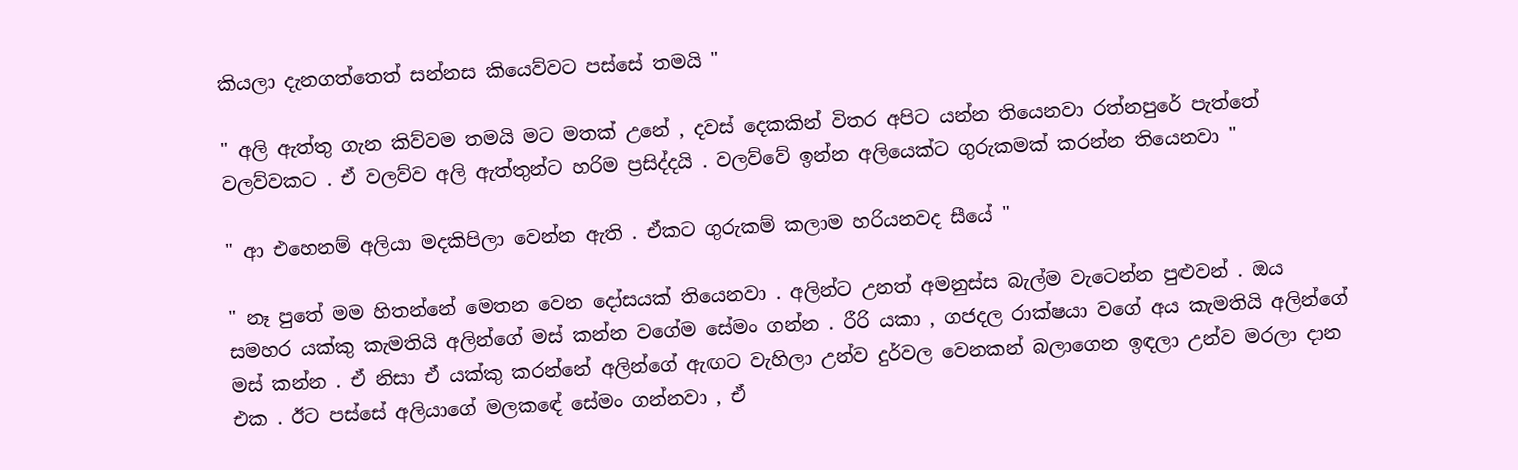කියලා දැනගත්තෙත් සන්නස කියෙව්වට පස්සේ තමයි "

" අලි ඇත්තු ගැන කිව්වම තමයි මට මතක් උනේ , දවස් දෙකකින් විතර අපිට යන්න තියෙනවා රත්නපුරේ පැත්තේ වලව්වකට . ඒ වලව්ව අලි ඇත්තුන්ට හරිම ප්‍රසිද්දයි . වලව්වේ ඉන්න අලියෙක්ට ගුරුකමක් කරන්න තියෙනවා "

" ආ එහෙනම් අලියා මදකිපිලා වෙන්න ඇති . ඒකට ගුරුකම් කලාම හරියනවද සීයේ "

" නෑ පුතේ මම හිතන්නේ මෙතන වෙන දෝසයක් තියෙනවා . අලින්ට උනත් අමනුස්ස බැල්ම වැටෙන්න පුළුවන් . ඔය සමහර යක්කු කැමතියි අලින්ගේ මස් කන්න වගේම සේමං ගන්න . රීරි යකා , ගජදල රාක්ෂයා වගේ අය කැමතියි අලින්ගේ මස් කන්න . ඒ නිසා ඒ යක්කු කරන්නේ අලින්ගේ ඇඟට වැහිලා උන්ව දුර්වල වෙනකන් බලාගෙන ඉඳලා උන්ව මරලා දාන එක . ඊට පස්සේ අලියාගේ මලකඳේ සේමං ගන්නවා , ඒ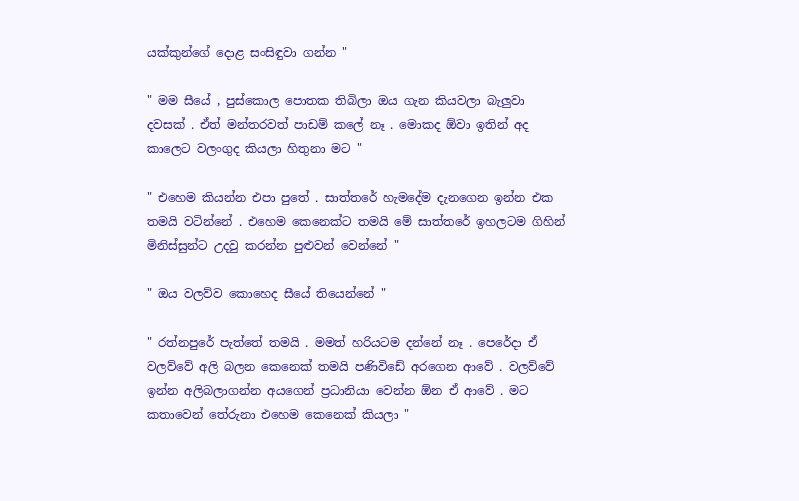යක්කුන්ගේ දොළ සංසිඳුවා ගන්න "

" මම සීයේ , පුස්කොල පොතක තිබිලා ඔය ගැන කියවලා බැලුවා දවසක් . ඒත් මන්තරවත් පාඩම් කලේ නෑ . මොකද ඕවා ඉතින් අද කාලෙට වලංගුද කියලා හිතුනා මට "

" එහෙම කියන්න එපා පුතේ . සාත්තරේ හැමදේම දැනගෙන ඉන්න එක තමයි වටින්නේ . එහෙම කෙනෙක්ට තමයි මේ සාත්තරේ ඉහලටම ගිහින් මිනිස්සුන්ට උදවු කරන්න පුළුවන් වෙන්නේ "

" ඔය වලව්ව කොහෙද සීයේ තියෙන්නේ "

" රත්නපුරේ පැත්තේ තමයි . මමත් හරියටම දන්නේ නෑ . පෙරේදා ඒ වලව්වේ අලි බලන කෙනෙක් තමයි පණිවිඩේ අරගෙන ආවේ . වලව්වේ ඉන්න අලිබලාගන්න අයගෙන් ප්‍රධානියා වෙන්න ඕන ඒ ආවේ . මට කතාවෙන් තේරුනා එහෙම කෙනෙක් කියලා "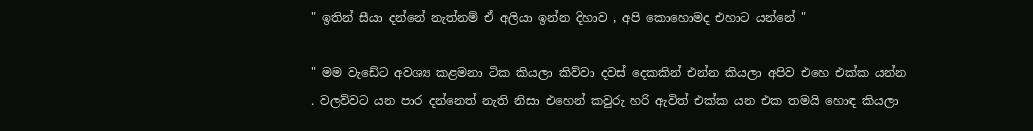" ඉතින් සීයා දන්නේ නැත්නම් ඒ අලියා ඉන්න දිහාව , අපි කොහොමද එහාට යන්නේ "

" මම වැඩේට අවශ්‍ය කළමනා ටික කියලා කිව්වා දවස් දෙකකින් එන්න කියලා අපිව එහෙ එක්ක යන්න . වලව්වට යන පාර දන්නෙත් නැති නිසා එහෙන් කවුරු හරි ඇවිත් එක්ක යන එක තමයි හොඳ කියලා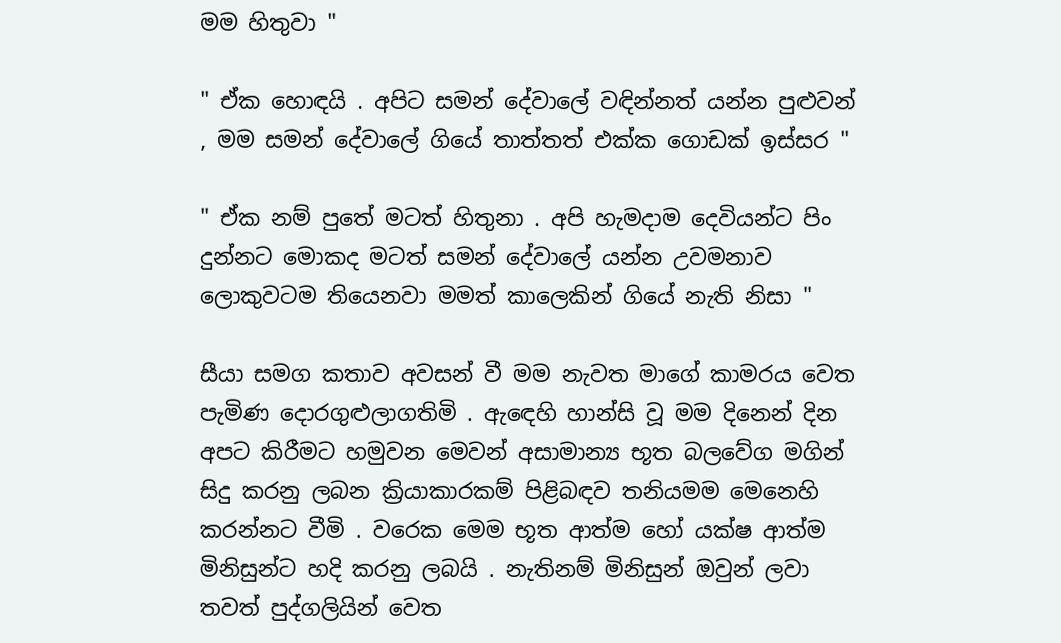මම හිතුවා "

" ඒක හොඳයි . අපිට සමන් දේවාලේ වඳින්නත් යන්න පුළුවන් , මම සමන් දේවාලේ ගියේ තාත්තත් එක්ක ගොඩක් ඉස්සර "

" ඒක නම් පුතේ මටත් හිතුනා . අපි හැමදාම දෙවියන්ට පිං දුන්නට මොකද මටත් සමන් දේවාලේ යන්න උවමනාව ලොකුවටම තියෙනවා මමත් කාලෙකින් ගියේ නැති නිසා "

සීයා සමග කතාව අවසන් වී මම නැවත මාගේ කාමරය වෙත පැමිණ දොරගුළුලාගතිමි . ඇඳෙහි හාන්සි වූ මම දිනෙන් දින අපට කිරීමට හමුවන මෙවන් අසාමාන්‍ය භූත බලවේග මගින් සිදු කරනු ලබන ක්‍රියාකාරකම් පිළිබඳව තනියමම මෙනෙහි කරන්නට වීමි . වරෙක මෙම භූත ආත්ම හෝ යක්ෂ ආත්ම මිනිසුන්ට හදි කරනු ලබයි . නැතිනම් මිනිසුන් ඔවුන් ලවා තවත් පුද්ගලියින් වෙත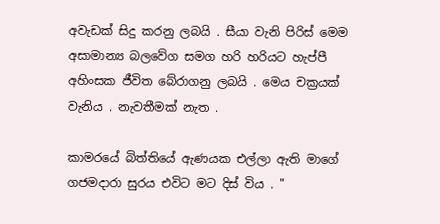අවැඩක් සිදු කරනු ලබයි . සීයා වැනි පිරිස් මෙම අසාමාන්‍ය බලවේග සමග හරි හරියට හැප්පී අහිංසක ජීවිත බේරාගනු ලබයි . මෙය චක්‍රයක් වැනිය . නැවතීමක් නැත .

කාමරයේ බිත්තියේ ඇණයක එල්ලා ඇති මාගේ ගජමදාරා සුරය එවිට මට දිස් විය . "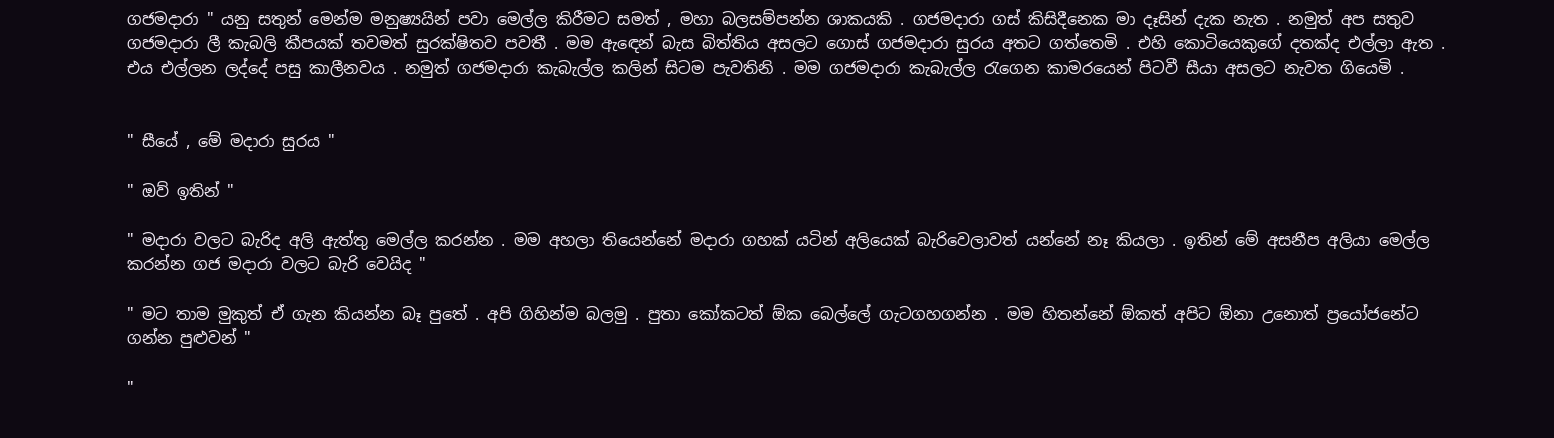ගජමදාරා " යනු සතුන් මෙන්ම මනුෂ්‍යයින් පවා මෙල්ල කිරීමට සමත් , මහා බලසම්පන්න ශාකයකි . ගජමදාරා ගස් කිසිදීනෙක මා දෑසින් දැක නැත . නමුත් අප සතුව ගජමදාරා ලී කැබලි කීපයක් තවමත් සුරක්ෂිතව පවතී . මම ඇඳෙන් බැස බිත්තිය අසලට ගොස් ගජමදාරා සුරය අතට ගත්තෙමි . එහි කොටියෙකුගේ දතක්ද එල්ලා ඇත . එය එල්ලන ලද්දේ පසු කාලීනවය . නමුත් ගජමදාරා කැබැල්ල කලින් සිටම පැවතිනි . මම ගජමදාරා කැබැල්ල රැගෙන කාමරයෙන් පිටවී සීයා අසලට නැවත ගියෙමි .


" සීයේ , මේ මදාරා සුරය "

" ඔව් ඉතින් "

" මදාරා වලට බැරිද අලි ඇත්තු මෙල්ල කරන්න . මම අහලා තියෙන්නේ මදාරා ගහක් යටින් අලියෙක් බැරිවෙලාවත් යන්නේ නෑ කියලා . ඉතින් මේ අසනීප අලියා මෙල්ල කරන්න ගජ මදාරා වලට බැරි වෙයිද "

" මට තාම මුකුත් ඒ ගැන කියන්න බෑ පුතේ . අපි ගිහින්ම බලමු . පුතා කෝකටත් ඕක බෙල්ලේ ගැටගහගන්න . මම හිතන්නේ ඕකත් අපිට ඕනා උනොත් ප්‍රයෝජනේට ගන්න පුළුවන් "

"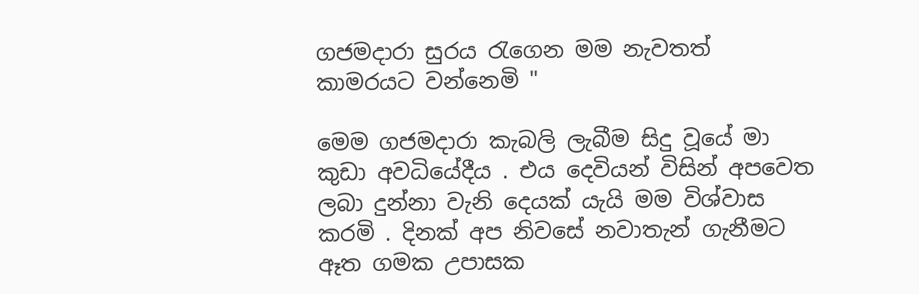ගජමදාරා සුරය රැගෙන මම නැවතත් කාමරයට වන්නෙමි "

මෙම ගජමදාරා කැබලි ලැබීම සිදු වූයේ මා කුඩා අවධියේදීය . එය දෙවියන් විසින් අපවෙත ලබා දුන්නා වැනි දෙයක් යැයි මම විශ්වාස කරමි . දිනක් අප නිවසේ නවාතැන් ගැනීමට ඈත ගමක උපාසක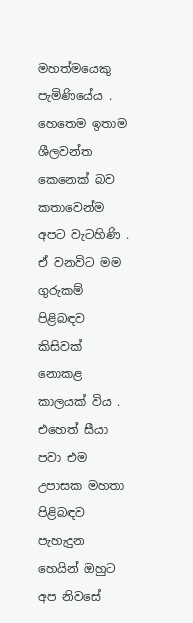මහත්මයෙකු පැමිණියේය . හෙතෙම ඉතාම ශීලවන්ත කෙනෙක් බව කතාවෙන්ම අපට වැටහිණි . ඒ වනවිට මම ගුරුකම් පිළිබඳව කිසිවක් නොකළ කාලයක් විය . එහෙත් සීයා පවා එම උපාසක මහතා පිළිබඳව පැහැදුන හෙයින් ඔහුට අප නිවසේ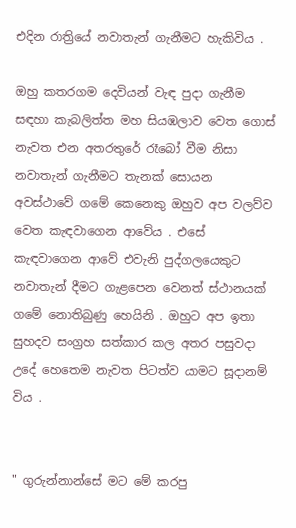එදින රාත්‍රියේ නවාතැන් ගැනීමට හැකිවිය .

ඔහු කතරගම දෙවියන් වැඳ පුදා ගැනීම සඳහා කැබලිත්ත මහ සියඹලාව වෙත ගොස් නැවත එන අතරතුරේ රෑබෝ වීම නිසා නවාතැන් ගැනීමට තැනක් සොයන අවස්ථාවේ ගමේ කෙනෙකු ඔහුව අප වලව්ව වෙත කැඳවාගෙන ආවේය . එසේ කැඳවාගෙන ආවේ එවැනි පුද්ගලයෙකුට නවාතැන් දීමට ගැළපෙන වෙනත් ස්ථානයක් ගමේ නොතිබුණු හෙයිනි . ඔහුට අප ඉතා සුහදව සංග්‍රහ සත්කාර කල අතර පසුවදා උදේ හෙතෙම නැවත පිටත්ව යාමට සූදානම් විය .


" ගුරුන්නාන්සේ මට මේ කරපු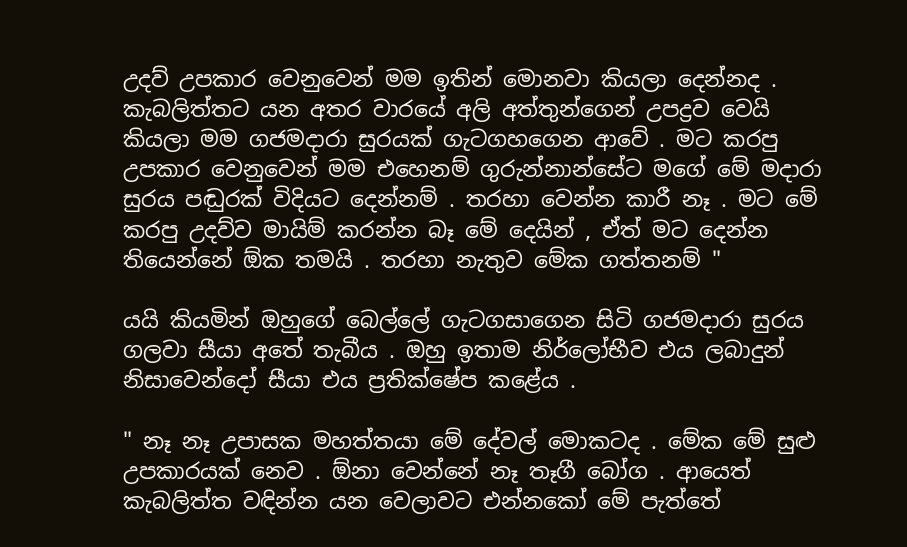උදව් උපකාර වෙනුවෙන් මම ඉතින් මොනවා කියලා දෙන්නද . කැබලිත්තට යන අතර වාරයේ අලි අත්තුන්ගෙන් උපද්‍රව වෙයි කියලා මම ගජමදාරා සුරයක් ගැටගහගෙන ආවේ . මට කරපු උපකාර වෙනුවෙන් මම එහෙනම් ගුරුන්නාන්සේට මගේ මේ මදාරා සුරය පඬුරක් විදියට දෙන්නම් . තරහා වෙන්න කාරී නෑ . මට මේ කරපු උදව්ව මායිම් කරන්න බෑ මේ දෙයින් , ඒත් මට දෙන්න තියෙන්නේ ඕක තමයි . තරහා නැතුව මේක ගත්තනම් "

යයි කියමින් ඔහුගේ බෙල්ලේ ගැටගසාගෙන සිටි ගජමදාරා සුරය ගලවා සීයා අතේ තැබීය . ඔහු ඉතාම නිර්ලෝභීව එය ලබාදුන් නිසාවෙන්දෝ සීයා එය ප්‍රතික්ෂේප කළේය .

" නෑ නෑ උපාසක මහත්තයා මේ දේවල් මොකටද . මේක මේ සුළු උපකාරයක් නෙව . ඕනා වෙන්නේ නෑ තෑගී බෝග . ආයෙත් කැබලිත්ත වඳින්න යන වෙලාවට එන්නකෝ මේ පැත්තේ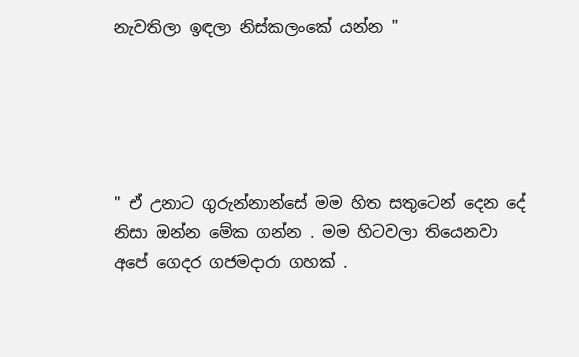නැවතිලා ඉඳලා නිස්කලංකේ යන්න "





" ඒ උනාට ගුරුන්නාන්සේ මම හිත සතුටෙන් දෙන දේ නිසා ඔන්න මේක ගන්න . මම හිටවලා තියෙනවා අපේ ගෙදර ගජමදාරා ගහක් .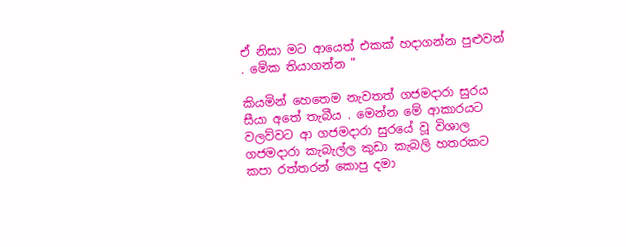ඒ නිසා මට ආයෙත් එකක් හදාගන්න පුළුවන් . මේක තියාගන්න "

කියමින් හෙතෙම නැවතත් ගජමදාරා සුරය සීයා අතේ තැබීය . මෙන්න මේ ආකාරයට වලව්වට ආ ගජමදාරා සුරයේ වූ විශාල ගජමදාරා කැබැල්ල කුඩා කැබලි හතරකට කපා රත්තරන් කොපු දමා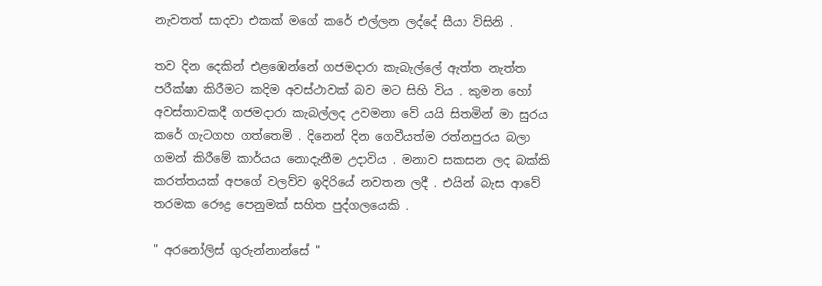නැවතත් සාදවා එකක් මගේ කරේ එල්ලන ලද්දේ සීයා විසිනි .

තව දින දෙකින් එළඹෙන්නේ ගජමදාරා කැබැල්ලේ ඇත්ත නැත්ත පරීක්ෂා කිරීමට කදිම අවස්ථාවක් බව මට සිහි විය . කුමන හෝ අවස්තාවකදී ගජමදාරා කැබල්ලද උවමනා වේ යයි සිතමින් මා සුරය කරේ ගැටගහ ගත්තෙමි . දිනෙන් දින ගෙවීයත්ම රත්නපුරය බලා ගමන් කිරීමේ කාර්යය නොදැනීම උදාවිය . මනාව සකසන ලද බක්කි කරත්තයක් අපගේ වලව්ව ඉදිරියේ නවතන ලදී . එයින් බැස ආවේ තරමක රෞද්‍ර පෙනුමක් සහිත පුද්ගලයෙකි .

" අරනෝලිස් ගුරුන්නාන්සේ "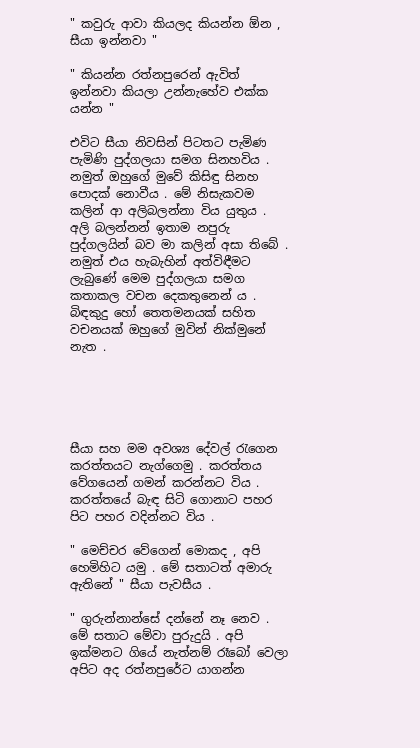" කවුරු ආවා කියලද කියන්න ඕන , සීයා ඉන්නවා "

" කියන්න රත්නපුරෙන් ඇවිත් ඉන්නවා කියලා උන්නැහේව එක්ක යන්න "

එවිට සීයා නිවසින් පිටතට පැමිණ පැමිණි පුද්ගලයා සමග සිනහවිය . නමුත් ඔහුගේ මුවේ කිසිඳු සිනහ පොදක් නොවීය . මේ නිසැකවම කලින් ආ අලිබලන්නා විය යුතුය . අලි බලන්නන් ඉතාම නපුරු පුද්ගලයින් බව මා කලින් අසා තිබේ . නමුත් එය හැබැහින් අත්විඳීමට ලැබුණේ මෙම පුද්ගලයා සමග කතාකල වචන දෙකතුනෙන් ය . බිඳකුදු හෝ තෙතමනයක් සහිත වචනයක් ඔහුගේ මුවින් නික්මුනේ නැත .





සීයා සහ මම අවශ්‍ය දේවල් රැගෙන කරත්තයට නැග්ගෙමු . කරත්තය වේගයෙන් ගමන් කරන්නට විය . කරත්තයේ බැඳ සිටි ගොනාට පහර පිට පහර වදින්නට විය .

" මෙච්චර වේගෙන් මොකද , අපි හෙමිහිට යමු . මේ සතාටත් අමාරු ඇතිනේ " සීයා පැවසීය .

" ගුරුන්නාන්සේ දන්නේ නෑ නෙව . මේ සතාට මේවා පුරුදුයි . අපි ඉක්මනට ගියේ නැත්නම් රෑබෝ වෙලා අපිට අද රත්නපුරේට යාගන්න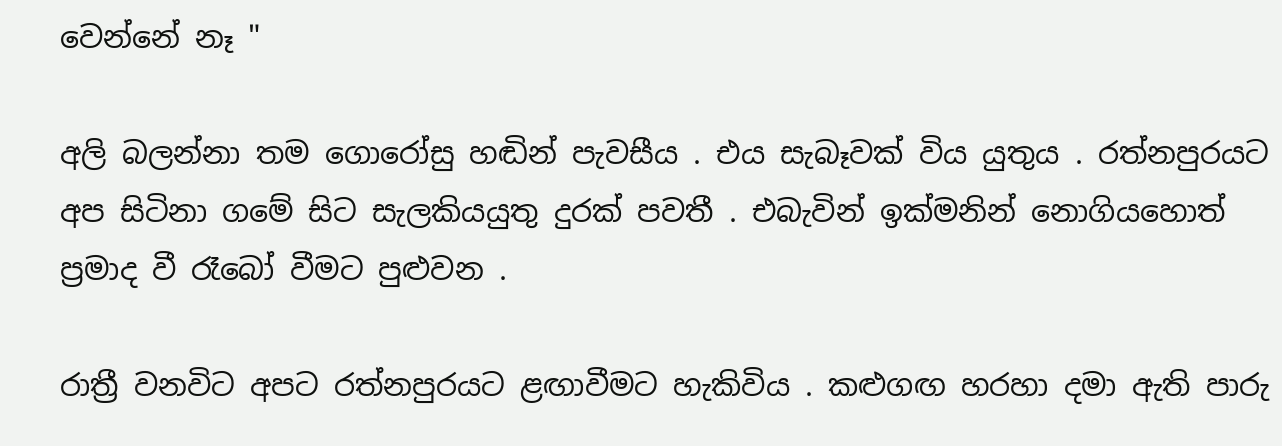වෙන්නේ නෑ "

අලි බලන්නා තම ගොරෝසු හඬින් පැවසීය . එය සැබෑවක් විය යුතුය . රත්නපුරයට අප සිටිනා ගමේ සිට සැලකියයුතු දුරක් පවතී . එබැවින් ඉක්මනින් නොගියහොත් ප්‍රමාද වී රෑබෝ වීමට පුළුවන .

රාත්‍රී වනවිට අපට රත්නපුරයට ළඟාවීමට හැකිවිය . කළුගඟ හරහා දමා ඇති පාරු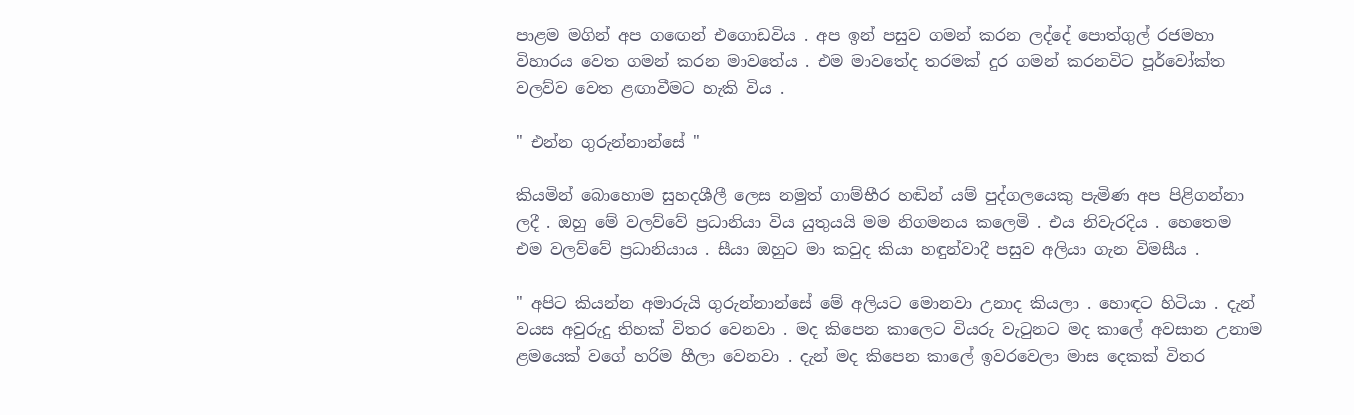පාළම මගින් අප ගඟෙන් එගොඩවිය . අප ඉන් පසුව ගමන් කරන ලද්දේ පොත්ගුල් රජමහා විහාරය වෙත ගමන් කරන මාවතේය . එම මාවතේද තරමක් දුර ගමන් කරනවිට පූර්වෝක්ත වලව්ව වෙත ළඟාවීමට හැකි විය .

" එන්න ගුරුන්නාන්සේ "

කියමින් බොහොම සුහදශීලී ලෙස නමුත් ගාම්භීර හඬින් යම් පුද්ගලයෙකු පැමිණ අප පිළිගන්නා ලදී . ඔහු මේ වලව්වේ ප්‍රධානියා විය යුතුයයි මම නිගමනය කලෙමි . එය නිවැරදිය . හෙතෙම එම වලව්වේ ප්‍රධානියාය . සීයා ඔහුට මා කවුද කියා හඳුන්වාදී පසුව අලියා ගැන විමසීය .

" අපිට කියන්න අමාරුයි ගුරුන්නාන්සේ මේ අලියට මොනවා උනාද කියලා . හොඳට හිටියා . දැන් වයස අවුරුදු තිහක් විතර වෙනවා . මද කිපෙන කාලෙට වියරු වැටුනට මද කාලේ අවසාන උනාම ළමයෙක් වගේ හරිම හීලා වෙනවා . දැන් මද කිපෙන කාලේ ඉවරවෙලා මාස දෙකක් විතර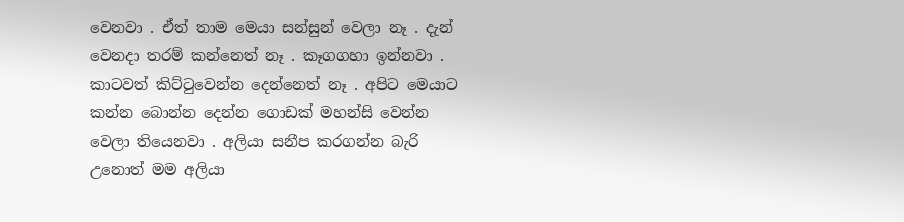වෙනවා . ඒත් තාම මෙයා සන්සුන් වෙලා නෑ . දැන් වෙනදා තරම් කන්නෙත් නෑ . කෑගගහා ඉන්නවා . කාටවත් කිට්ටුවෙන්න දෙන්නෙත් නෑ . අපිට මෙයාට කන්න බොන්න දෙන්න ගොඩක් මහන්සි වෙන්න වෙලා තියෙනවා . අලියා සනීප කරගන්න බැරි උනොත් මම අලියා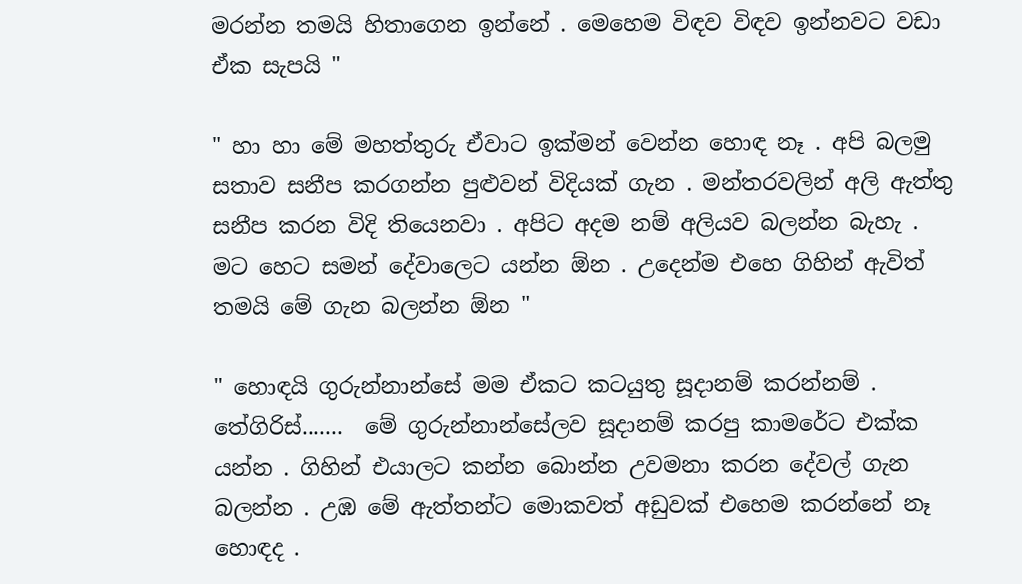මරන්න තමයි හිතාගෙන ඉන්නේ . මෙහෙම විඳව විඳව ඉන්නවට වඩා ඒක සැපයි "

" හා හා මේ මහත්තුරු ඒවාට ඉක්මන් වෙන්න හොඳ නෑ . අපි බලමු සතාව සනීප කරගන්න පුළුවන් විදියක් ගැන . මන්තරවලින් අලි ඇත්තු සනීප කරන විදි තියෙනවා . අපිට අදම නම් අලියව බලන්න බැහැ . මට හෙට සමන් දේවාලෙට යන්න ඕන . උදෙන්ම එහෙ ගිහින් ඇවිත් තමයි මේ ගැන බලන්න ඕන "

" හොඳයි ගුරුන්නාන්සේ මම ඒකට කටයුතු සූදානම් කරන්නම් . තේගිරිස්.......  මේ ගුරුන්නාන්සේලව සූදානම් කරපු කාමරේට එක්ක යන්න . ගිහින් එයාලට කන්න බොන්න උවමනා කරන දේවල් ගැන බලන්න . උඹ මේ ඇත්තන්ට මොකවත් අඩුවක් එහෙම කරන්නේ නෑ හොඳද .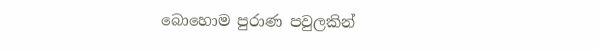බොහොම පුරාණ පවුලකින්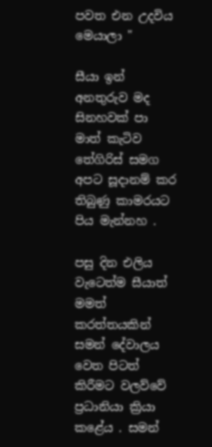පවත එන උදවිය මෙයාලා "

සීයා ඉන් අනතුරුව මද සිනහවක් පා මාත් කැටිව තේගිරිස් සමග අපට සූදානම් කර තිබුණු කාමරයට පිය මැන්නහ .

පසු දින එලිය වැටෙත්ම සීයාත් මමත් කරත්තයකින් සමන් දේවාලය වෙත පිටත් කිරීමට වලව්වේ ප්‍රධානියා ක්‍රියා කළේය . සමන්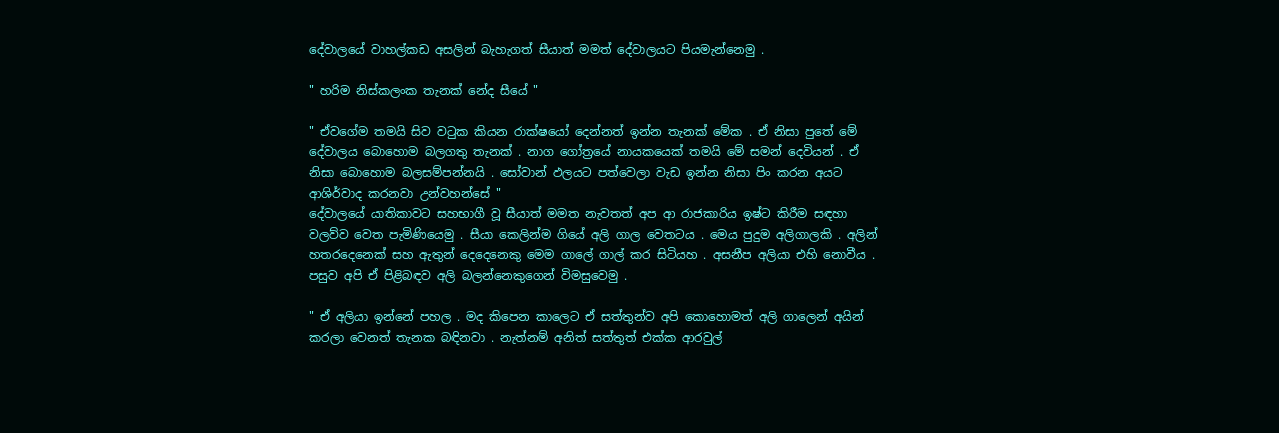දේවාලයේ වාහල්කඩ අසලින් බැහැගත් සීයාත් මමත් දේවාලයට පියමැන්නෙමු .

" හරිම නිස්කලංක තැනක් නේද සීයේ "

" ඒවගේම තමයි සිව වටුක කියන රාක්ෂයෝ දෙන්නත් ඉන්න තැනක් මේක . ඒ නිසා පුතේ මේ දේවාලය බොහොම බලගතු තැනක් . නාග ගෝත්‍රයේ නායකයෙක් තමයි මේ සමන් දෙවියන් . ඒ නිසා බොහොම බලසම්පන්නයි . සෝවාන් ඵලයට පත්වෙලා වැඩ ඉන්න නිසා පිං කරන අයට ආශිර්වාද කරනවා උන්වහන්සේ "
දේවාලයේ යාතිකාවට සහභාගී වූ සීයාත් මමත නැවතත් අප ආ රාජකාරිය ඉෂ්ට කිරීම සඳහා වලව්ව වෙත පැමිණියෙමු . සීයා කෙලින්ම ගියේ අලි ගාල වෙතටය . මෙය පුදුම අලිගාලකි . අලින් හතරදෙනෙක් සහ ඇතුන් දෙදෙනෙකු මෙම ගාලේ ගාල් කර සිටියහ . අසනීප අලියා එහි නොවීය . පසුව අපි ඒ පිළිබඳව අලි බලන්නෙකුගෙන් විමසුවෙමු .

" ඒ අලියා ඉන්නේ පහල . මද කිපෙන කාලෙට ඒ සත්තුන්ව අපි කොහොමත් අලි ගාලෙන් අයින් කරලා වෙනත් තැනක බඳිනවා . නැත්නම් අනිත් සත්තුත් එක්ක ආරවුල්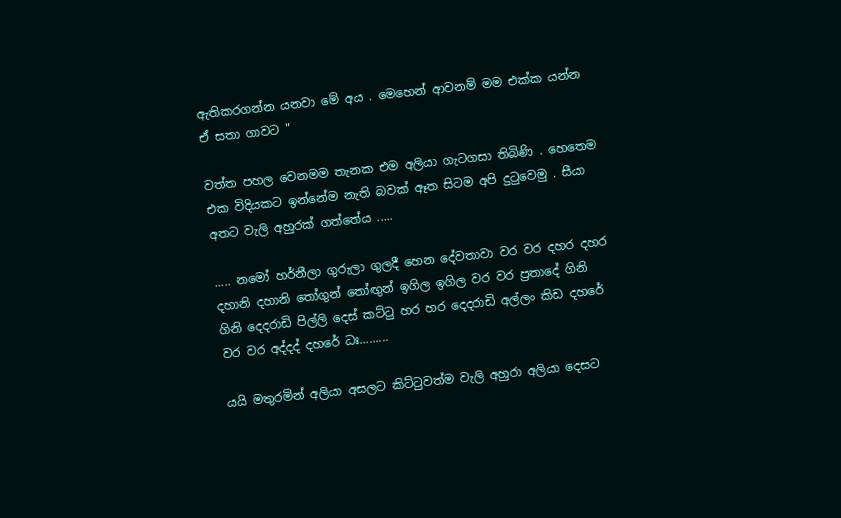ඇතිකරගන්න යනවා මේ අය . මෙහෙන් ආවනම් මම එක්ක යන්න ඒ සතා ගාවට "

වත්ත පහල වෙනමම තැනක එම අලියා ගැටගසා තිබිණි . හෙතෙම එක විදියකට ඉන්නේම නැති බවක් ඈත සිටම අපි දුටුවෙමු . සීයා අතට වැලි අහුරක් ගත්තේය .....

..... නමෝ හර්නීලා ගුරුලා ගුලදී හෙන දේවතාවා වර වර දහර දහර දහානි දහානි තෝගුන් තෝඟුන් ඉගිල ඉගිල වර වර ප්‍රතාදේ ගිනි ගිනි දෙදරාඩි පිල්ලි දෙස් කට්ටු හර හර දෙදරාඩි අල්ලං කිඩ දහරේ වර වර අද්දද් දහරේ ධඃ.........

යයි මතුරමින් අලියා අසලට කිට්ටුවත්ම වැලි අහුරා අලියා දෙසට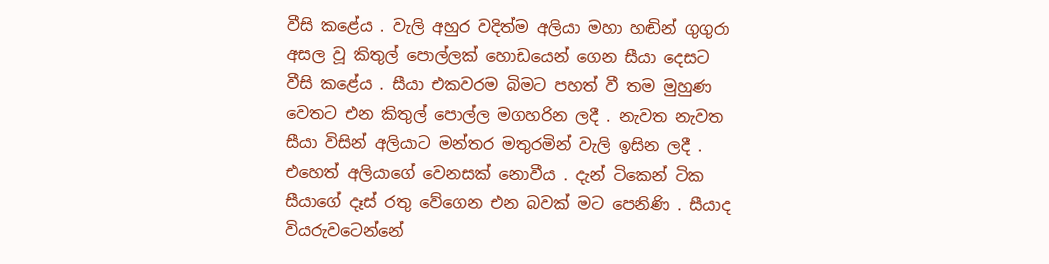වීසි කළේය . වැලි අහුර වදිත්ම අලියා මහා හඬින් ගුගුරා අසල වූ කිතුල් පොල්ලක් හොඩයෙන් ගෙන සීයා දෙසට වීසි කළේය . සීයා එකවරම බිමට පහත් වී තම මුහුණ වෙතට එන කිතුල් පොල්ල මගහරින ලදී . නැවත නැවත සීයා විසින් අලියාට මන්තර මතුරමින් වැලි ඉසින ලදී . එහෙත් අලියාගේ වෙනසක් නොවීය . දැන් ටිකෙන් ටික සීයාගේ දෑස් රතු වේගෙන එන බවක් මට පෙනිණි . සීයාද වියරුවටෙන්නේ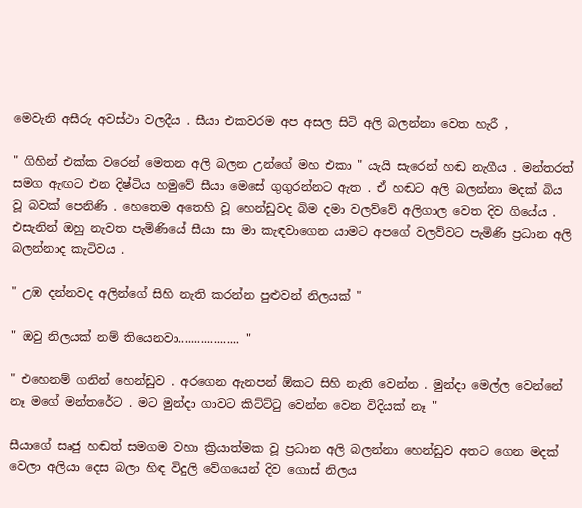මෙවැනි අසීරු අවස්ථා වලදීය . සීයා එකවරම අප අසල සිටි අලි බලන්නා වෙත හැරී ,

" ගිහින් එක්ක වරෙන් මෙතන අලි බලන උන්ගේ මහ එකා " යැයි සැරෙන් හඬ නැගීය . මන්තරත් සමග ඇඟට එන දිෂ්ටිය හමුවේ සීයා මෙසේ ගුගුරන්නට ඇත . ඒ හඬට අලි බලන්නා මදක් බිය වූ බවක් පෙනිණි . හෙතෙම අතෙහි වූ හෙන්ඩුවද බිම දමා වලව්වේ අලිගාල වෙත දිව ගියේය . එසැනින් ඔහු නැවත පැමිණියේ සීයා සා මා කැඳවාගෙන යාමට අපගේ වලව්වට පැමිණි ප්‍රධාන අලි බලන්නාද කැටිවය .

" උඹ දන්නවද අලින්ගේ සිහි නැති කරන්න පුළුවන් නිලයක් "

" ඔවු නිලයක් නම් තියෙනවා................... "

" එහෙනම් ගනින් හෙන්ඩුව . අරගෙන ඇනපන් ඕකට සිහි නැති වෙන්න . මුන්දා මෙල්ල වෙන්නේ නෑ මගේ මන්තරේට . මට මුන්දා ගාවට කිට්ට්ටු වෙන්න වෙන විදියක් නෑ "

සීයාගේ සෘජු හඬත් සමගම වහා ක්‍රියාත්මක වූ ප්‍රධාන අලි බලන්නා හෙන්ඩුව අතට ගෙන මදක් වෙලා අලියා දෙස බලා හිඳ විදුලි වේගයෙන් දිව ගොස් නිලය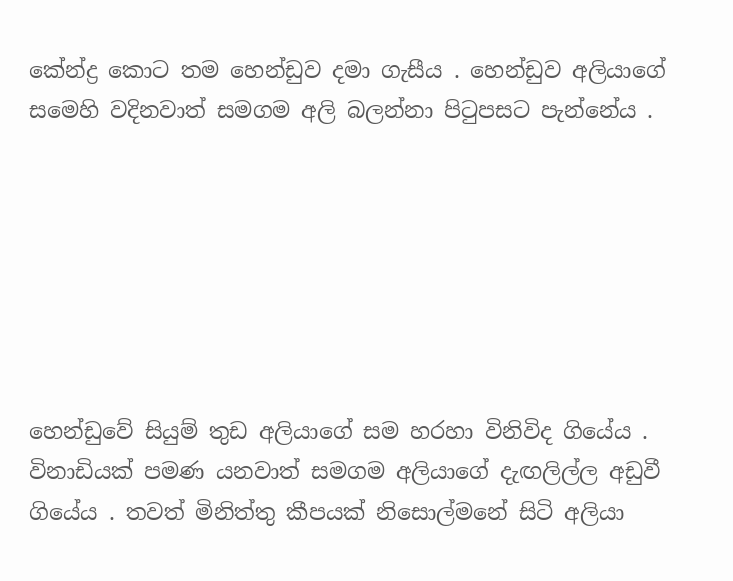කේන්ද්‍ර කොට තම හෙන්ඩුව දමා ගැසීය . හෙන්ඩුව අලියාගේ සමෙහි වදිනවාත් සමගම අලි බලන්නා පිටුපසට පැන්නේය .







හෙන්ඩුවේ සියුම් තුඩ අලියාගේ සම හරහා විනිවිද ගියේය . විනාඩියක් පමණ යනවාත් සමගම අලියාගේ දැඟලිල්ල අඩුවී ගියේය . තවත් මිනිත්තු කීපයක් නිසොල්මනේ සිටි අලියා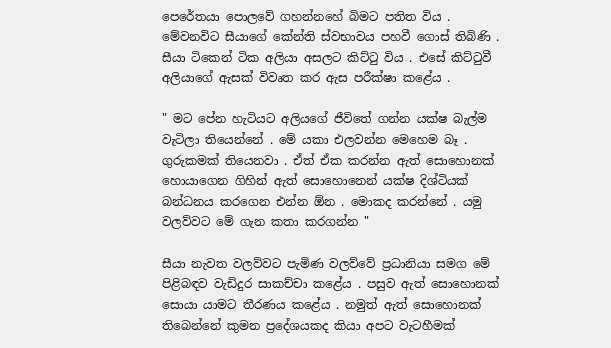පෙරේතයා පොලවේ ගහන්නහේ බිමට පතිත විය . මේවනවිට සීයාගේ කේන්ති ස්වභාවය පහවී ගොස් තිබිණි . සීයා ටිකෙන් ටික අලියා අසලට කිට්ටු විය . එසේ කිට්ටුවී අලියාගේ ඇසක් විවෘත කර ඇස පරීක්ෂා කළේය .

" මට පේන හැටියට අලියගේ ජීවිතේ ගන්න යක්ෂ බැල්ම වැටිලා තියෙන්නේ . මේ යකා එලවන්න මෙහෙම බෑ . ගුරුකමක් තියෙනවා . ඒත් ඒක කරන්න ඇත් සොහොනක් හොයාගෙන ගිහින් ඇත් සොහොනෙන් යක්ෂ දිශ්ටියක් බන්ධනය කරගෙන එන්න ඕන . මොකද කරන්නේ . යමු වලව්වට මේ ගැන කතා කරගන්න "

සීයා නැවත වලව්වට පැමිණ වලව්වේ ප්‍රධානියා සමග මේ පිළිබඳව වැඩිදුර සාකච්චා කළේය . පසුව ඇත් සොහොනක් සොයා යාමට තීරණය කළේය . නමුත් ඇත් සොහොනක් තිබෙන්නේ කුමන ප්‍රදේශයකද කියා අපට වැටහීමක්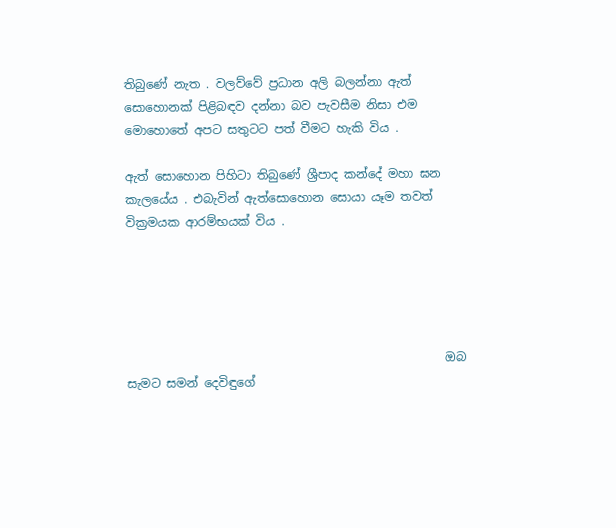තිබුණේ නැත . වලව්වේ ප්‍රධාන අලි බලන්නා ඇත් සොහොනක් පිළිබඳව දන්නා බව පැවසීම නිසා එම මොහොතේ අපට සතුටට පත් වීමට හැකි විය .

ඇත් සොහොන පිහිටා තිබුණේ ශ්‍රීපාද කන්දේ මහා ඝන කැලයේය . එබැවින් ඇත්සොහොන සොයා යෑම තවත් වික්‍රමයක ආරම්භයක් විය .





                                                     ඔබ සැමට සමන් දෙවිඳුගේ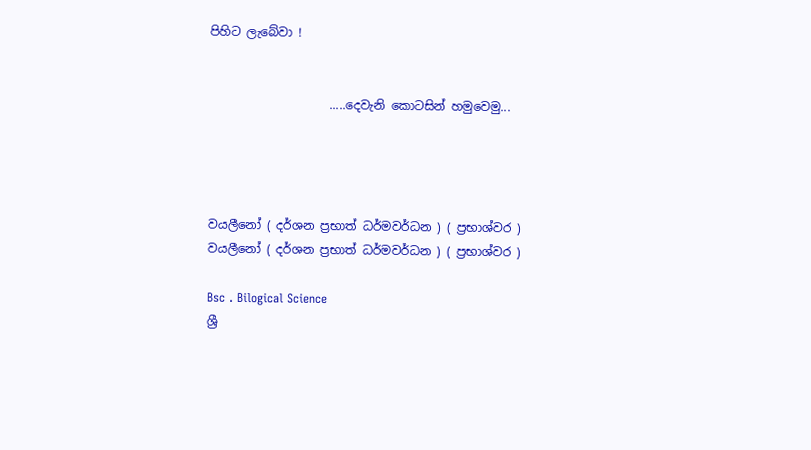පිහිට ලැබේවා !


                    .....දෙවැනි කොටසින් හමුවෙමු...




වයලීනෝ ( දර්ශන ප්‍රභාත් ධර්මවර්ධන ) ( ප්‍රභාශ්වර )
වයලීනෝ ( දර්ශන ප්‍රභාත් ධර්මවර්ධන ) ( ප්‍රභාශ්වර )

Bsc . Bilogical Science
ශ්‍රී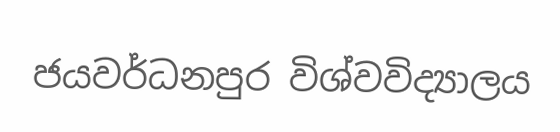ජයවර්ධනපුර විශ්වවිද්‍යාලය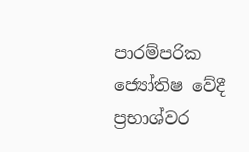පාරම්පරික ජ්‍යෝතිෂ වේදී
ප්‍රභාශ්වර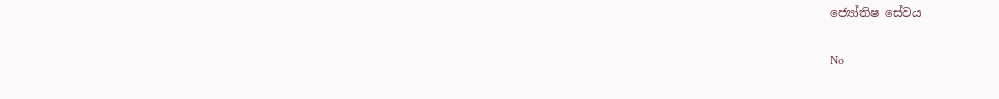ජ්‍යෝතිෂ සේවය

No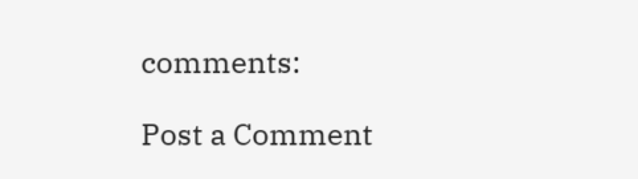comments:

Post a Comment